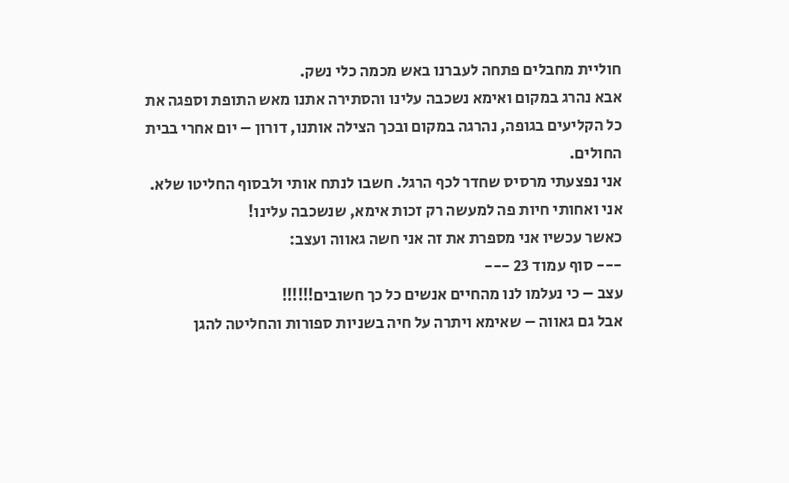חוליית מחבלים פתחה לעברנו באש מכמה כלי נשק.
אבא נהרג במקום ואימא נשכבה עלינו והסתירה אתנו מאש התופת וספגה את כל הקליעים בגופה, נהרגה במקום ובכך הצילה אותנו, דורון – יום אחרי בבית החולים.
אני נפצעתי מרסיס שחדר לכף הרגל. חשבו לנתח אותי ולבסוף החליטו שלא. אני ואחותי חיות פה למעשה רק זכות אימא, שנשכבה עלינו!
כאשר עכשיו אני מספרת את זה אני חשה גאווה ועצב:
--- סוף עמוד 23 ---
עצב – כי נעלמו לנו מהחיים אנשים כל כך חשובים!!!!!!
אבל גם גאווה – שאימא ויתרה על חיה בשניות ספורות והחליטה להגן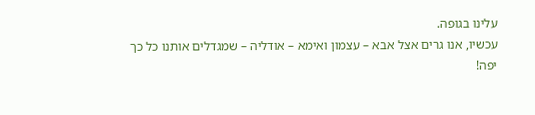עלינו בגופה.
עכשיו, אנו גרים אצל אבא – עצמון ואימא – אודליה – שמגדלים אותנו כל כך יפה!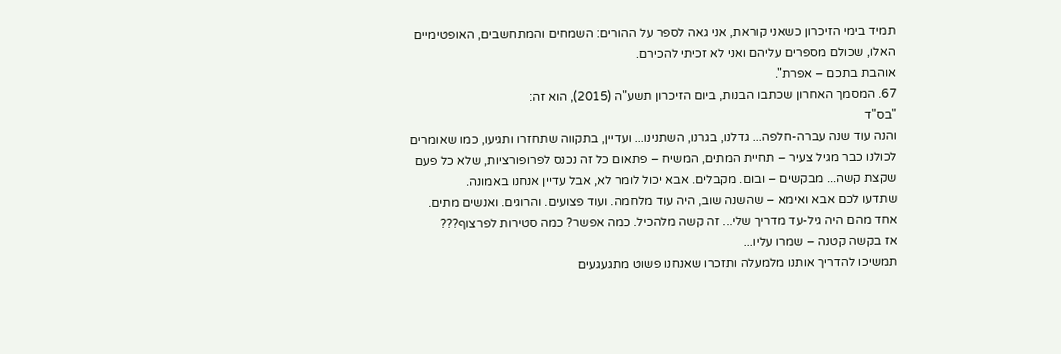תמיד בימי הזיכרון כשאני קוראת, אני גאה לספר על ההורים: השמחים והמתחשבים, האופטימיים האלו, שכולם מספרים עליהם ואני לא זכיתי להכירם.
אוהבת בתכם – אפרת".
67. המסמך האחרון שכתבו הבנות, ביום הזיכרון תשע"ה (2015), הוא זה:
"בס"ד
והנה עוד שנה עברה-חלפה... גדלנו, בגרנו, השתנינו... ועדיין, בתקווה שתחזרו ותגיעו, כמו שאומרים לכולנו כבר מגיל צעיר – תחיית המתים, המשיח – פתאום כל זה נכנס לפרופורציות, שלא כל פעם שקצת קשה... מבקשים – ובום. מקבלים. אבא יכול לומר לא, אבל עדיין אנחנו באמונה.
שתדעו לכם אבא ואימא – שהשנה שוב, היה עוד מלחמה. ועוד פצועים. והרוגים. ואנשים מתים. אחד מהם היה גיל-עד מדריך שלי... זה קשה מלהכיל. כמה אפשר? כמה סטירות לפרצוף???
אז בקשה קטנה – שמרו עליו...
תמשיכו להדריך אותנו מלמעלה ותזכרו שאנחנו פשוט מתגעגעים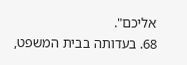אליכם".
68. בעדותה בבית המשפט,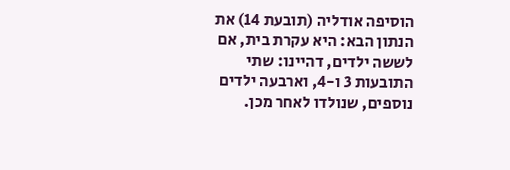הוסיפה אודליה (תובעת 14) את הנתון הבא: היא עקרת בית, אם לששה ילדים, דהיינו: שתי התובעות 3 ו-4, וארבעה ילדים נוספים, שנולדו לאחר מכן.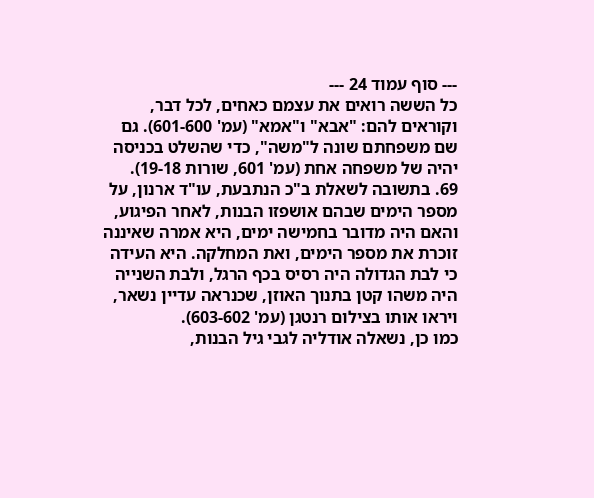--- סוף עמוד 24 ---
כל הששה רואים את עצמם כאחים, לכל דבר, וקוראים להם: "אבא" ו"אמא" (עמ' 601-600). גם שם משפחתם שונה ל"משה", כדי שהשלט בכניסה יהיה של משפחה אחת (עמ' 601, שורות 19-18).
69. בתשובה לשאלת ב"כ הנתבעת, עו"ד ארנון, על מספר הימים שבהם אושפזו הבנות, לאחר הפיגוע, והאם היה מדובר בחמישה ימים, היא אמרה שאיננה זוכרת את מספר הימים, ואת המחלקה. היא העידה כי לבת הגדולה היה רסיס בכף הרגל, ולבת השנייה היה משהו קטן בתנוך האוזן, שכנראה עדיין נשאר, ויראו אותו בצילום רנטגן (עמ' 603-602).
כמו כן, נשאלה אודליה לגבי גיל הבנות,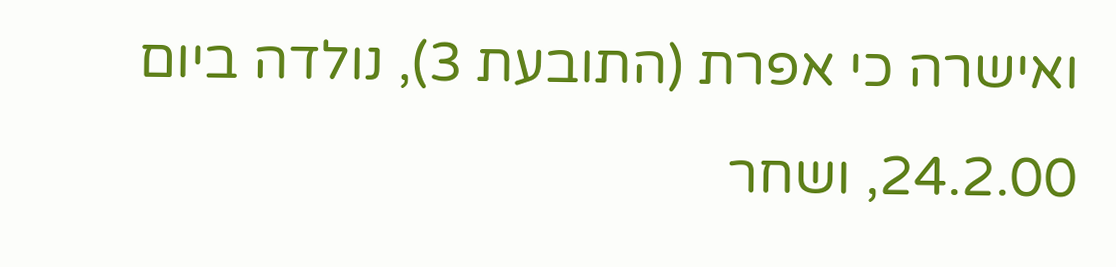ואישרה כי אפרת (התובעת 3), נולדה ביום 24.2.00, ושחר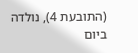(התובעת 4), נולדה ביום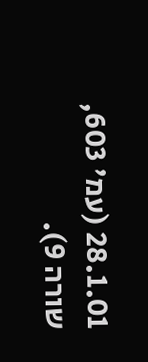28.1.01 (עמ' 603, שורה 9).